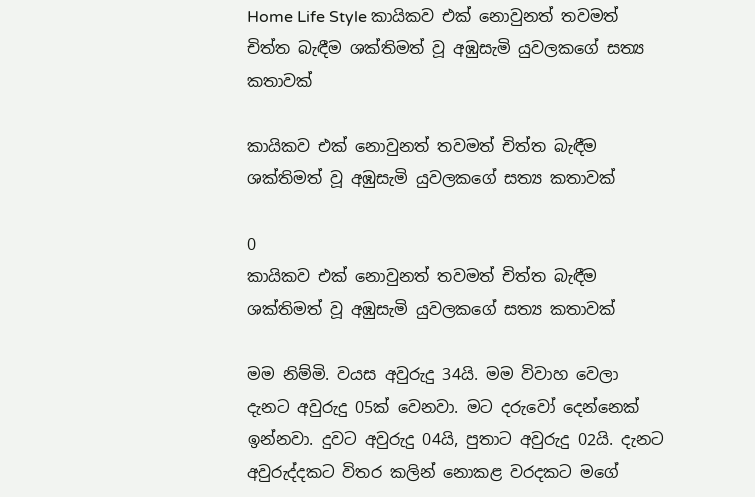Home Life Style කායිකව එක් නොවුනත් තවමත් චිත්ත බැඳීම ශක්තිමත් වූ අඹුසැමි යුවලකගේ සත්‍ය කතාවක්

කායිකව එක් නොවුනත් තවමත් චිත්ත බැඳීම ශක්තිමත් වූ අඹුසැමි යුවලකගේ සත්‍ය කතාවක්

0
කායිකව එක් නොවුනත් තවමත් චිත්ත බැඳීම ශක්තිමත් වූ අඹුසැමි යුවලකගේ සත්‍ය කතාවක්

මම නිම්මි. වයස අවුරුදු 34යි. මම විවාහ වෙලා දැනට අවුරුදු 05ක් වෙනවා. මට දරුවෝ දෙන්නෙක් ඉන්නවා. දුවට අවුරුදු 04යි, පුතාට අවුරුදු 02යි. දැනට අවුරුද්දකට විතර කලින් නොකළ වරදකට මගේ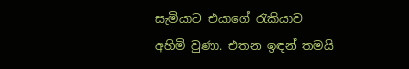සැමියාට එයාගේ රැකියාව අහිමි වුණා. එතන ඉඳන් තමයි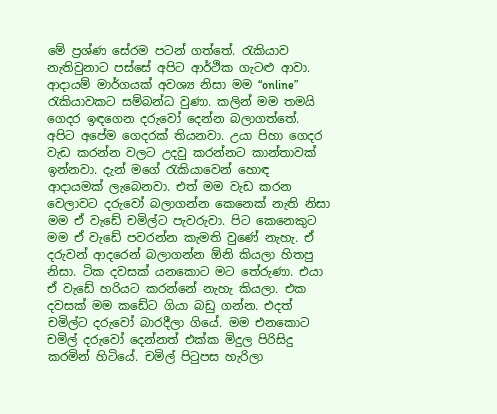මේ ප්‍රශ්ණ සේරම පටන් ගත්තේ. රැකියාව නැතිවුනාට පස්සේ අපිට ආර්ථික ගැටළු ආවා. ආදායම් මාර්ගයක් අවශ්‍ය නිසා මම “online” රැකියාවකට සම්බන්ධ වුණා. කලින් මම තමයි ගෙදර ඉඳගෙන දරුවෝ දෙන්න බලාගත්තේ. අපිට අපේම ගෙදරක් තියනවා. උයා පිහා ගෙදර වැඩ කරන්න වලට උදවු කරන්නට කාන්තාවක් ඉන්නවා. දැන් මගේ රැකියාවෙන් හොඳ ආදායමක් ලැබෙනවා. එත් මම වැඩ කරන වෙලාවට දරුවෝ බලාගන්න කෙනෙක් නැති නිසා මම ඒ වැඩේ චමිල්ට පැවරුවා. පිට කෙනෙකුට මම ඒ වැඩේ පවරන්න කැමති වුණේ නැහැ. ඒ දරුවන් ආදරෙන් බලාගන්න ඕනි කියලා හිතපු නිසා. ටික දවසක් යනකොට මට තේරුණා. එයා ඒ වැඩේ හරියට කරන්නේ නැහැ කියලා. එක දවසක් මම කඩේට ගියා බඩු ගන්න. එදත් චමිල්ට දරුවෝ බාරදීලා ගියේ. මම එනකොට චමිල් දරුවෝ දෙන්නත් එක්ක මිදුල පිරිසිදු කරමින් හිටියේ. චමිල් පිටුපස හැරිලා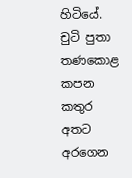හිටියේ. චුටි පුතා තණකොළ කපන කතුර අතට අරගෙන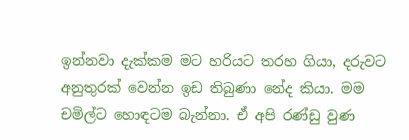ඉන්නවා දැක්කම මට හරියට තරහ ගියා, දරුවට අනුතුරක් වෙන්න ඉඩ තිබුණා නේද කියා. මම චමිල්ට හොඳටම බැන්නා. ඒ අපි රණ්ඩු වුණ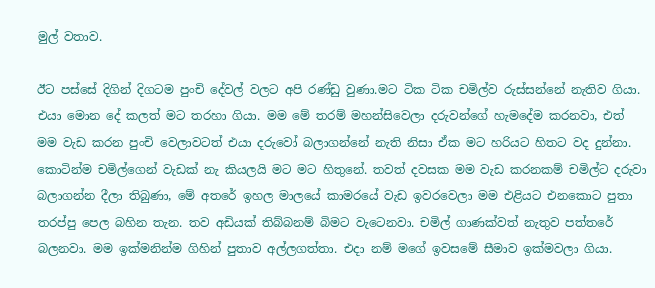මුල් වතාව.

ඊට පස්සේ දිගින් දිගටම පුංචි දේවල් වලට අපි රණ්ඩු වුණා.මට ටික ටික චමිල්ව රුස්සන්නේ නැතිව ගියා. එයා මොන දේ කලත් මට තරහා ගියා. මම මේ තරම් මහන්සිවෙලා දරුවන්ගේ හැමදේම කරනවා, එත් මම වැඩ කරන පුංචි වෙලාවටත් එයා දරුවෝ බලාගන්නේ නැති නිසා ඒක මට හරියට හිතට වද දුන්නා. කොටින්ම චමිල්ගෙන් වැඩක් නැ කියලයි මට මට හිතුනේ. තවත් දවසක මම වැඩ කරනකම් චමිල්ට දරුවා බලාගන්න දීලා තිබුණා, මේ අතරේ ඉහල මාලයේ කාමරයේ වැඩ ඉවරවෙලා මම එළියට එනකොට පුතා තරප්පු පෙල බහින තැන. තව අඩියක් තිබ්බනම් බිමට වැටෙනවා. චමිල් ගාණක්වත් නැතුව පත්තරේ බලනවා. මම ඉක්මනින්ම ගිහින් පුතාව අල්ලගත්තා. එදා නම් මගේ ඉවසමේ සීමාව ඉක්මවලා ගියා.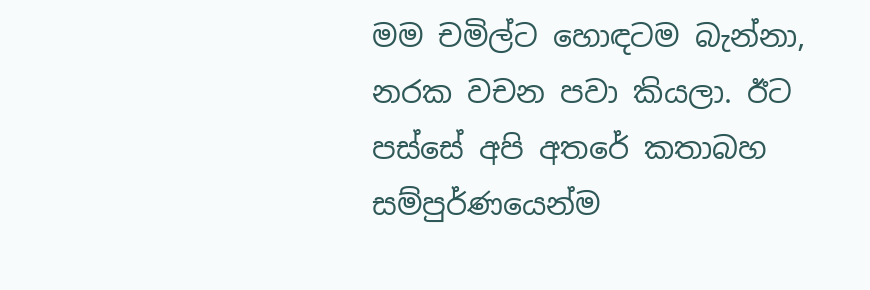මම චමිල්ට හොඳටම බැන්නා, නරක වචන පවා කියලා. ඊට පස්සේ අපි අතරේ කතාබහ සම්පුර්ණයෙන්ම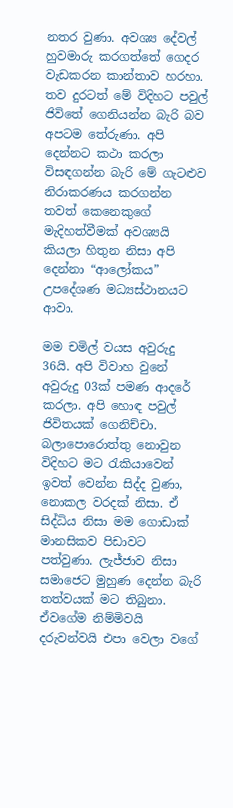නතර වුණා. අවශ්‍ය දේවල් හුවමාරු කරගත්තේ ගෙදර වැඩකරන කාන්තාව හරහා. තව දුරටත් මේ විදිහට පවුල් ජිවිතේ ගෙනියන්න බැරි බව අපටම තේරුණා. අපි දෙන්නට කථා කරලා විසඳගන්න බැරි මේ ගැටළුව නිරාකරණය කරගන්න තවත් කෙනෙකුගේ මැදිහත්වීමක් අවශ්‍යයි කියලා හිතුන නිසා අපි දෙන්නා “ආලෝකය” උපදේශණ මධ්‍යස්ථානයට ආවා.

මම චමිල් වයස අවුරුදු 36යි. අපි විවාහ වුනේ අවුරුදු 03ක් පමණ ආදරේ කරලා. අපි හොඳ පවුල් ජිවිතයක් ගෙනිච්චා. බලාපොරොත්තු නොවුන විදිහට මට රැකියාවෙන් ඉවත් වෙන්න සිද්ද වුණා, නොකල වරදක් නිසා. ඒ සිද්ධිය නිසා මම ගොඩාක් මානසිකව පිඩාවට පත්වුණා. ලැජ්ජාව නිසා සමාජෙට මුහුණ දෙන්න බැරි තත්වයක් මට තිබුනා. ඒවගේම නිම්මිවයි දරුවන්වයි එපා වෙලා වගේ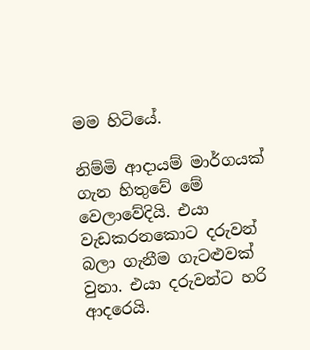මම හිටියේ.

නිම්මි ආදායම් මාර්ගයක් ගැන හිතුවේ මේ වෙලාවේදියි. එයා වැඩකරනකොට දරුවන් බලා ගැනීම ගැටළුවක් වුනා. එයා දරුවන්ට හරි ආදරෙයි.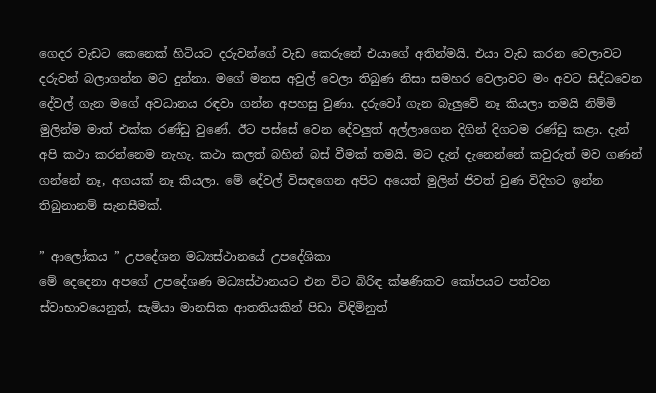ගෙදර වැඩට කෙනෙක් හිටියට දරුවන්ගේ වැඩ කෙරුනේ එයාගේ අතින්මයි. එයා වැඩ කරන වෙලාවට දරුවන් බලාගන්න මට දුන්නා. මගේ මනස අවුල් වෙලා තිබුණ නිසා සමහර වෙලාවට මං අවට සිද්ධවෙන දේවල් ගැන මගේ අවධානය රඳවා ගන්න අපහසු වුණා. දරුවෝ ගැන බැලුවේ නෑ කියලා තමයි නිම්මි මුලින්ම මාත් එක්ක රණ්ඩු වුණේ. ඊට පස්සේ වෙන දේවලුත් අල්ලාගෙන දිගින් දිගටම රණ්ඩු කළා. දැන් අපි කථා කරන්නෙම නැහැ. කථා කලත් බහින් බස් වීමක් තමයි. මට දැන් දැනෙන්නේ කවුරුත් මව ගණන් ගන්නේ නෑ, අගයක් නෑ කියලා. මේ දේවල් විසඳගෙන අපිට අයෙත් මුලින් ජිවත් වුණ විදිහට ඉන්න තිබුනානම් සැනසීමක්.

” ආලෝකය ” උපදේශන මධ්‍යස්ථානයේ උපදේශිකා
මේ දෙදෙනා අපගේ උපදේශණ මධ්‍යස්ථානයට එන විට බිරිඳ ක්ෂණිකව කෝපයට පත්වන ස්වාභාවයෙනුත්, සැමියා මානසික ආතතියකින් පිඩා විඳිමිනුත්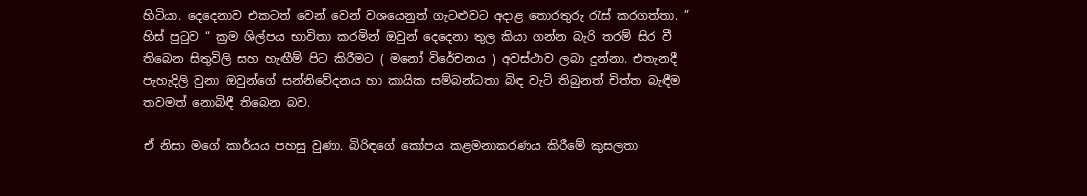හිටියා. දෙදෙනාව එකටත් වෙන් වෙන් වශයෙනුත් ගැටළුවට අදාළ තොරතුරු රැස් කරගත්තා. ” හිස් පුටුව “ ක්‍රම ශිල්පය භාවිතා කරමින් ඔවුන් දෙදෙනා තුල කියා ගන්න බැරි තරම් සිර වී තිබෙන සිතුවිලි සහ හැඟීම් පිට කිරීමට ( මනෝ විරේචනය ) අවස්ථාව ලබා දුන්නා. එතැනදී පැහැදිලි වුනා ඔවුන්ගේ සන්නිවේදනය හා කායික සම්බන්ධතා බිඳ වැටි තිබුනත් චිත්ත බැඳීම තවමත් නොබිඳී තිබෙන බව.

ඒ නිසා මගේ කාර්යය පහසු වුණා. බිරිඳගේ කෝපය කළමනාකරණය කිරීමේ කුසලතා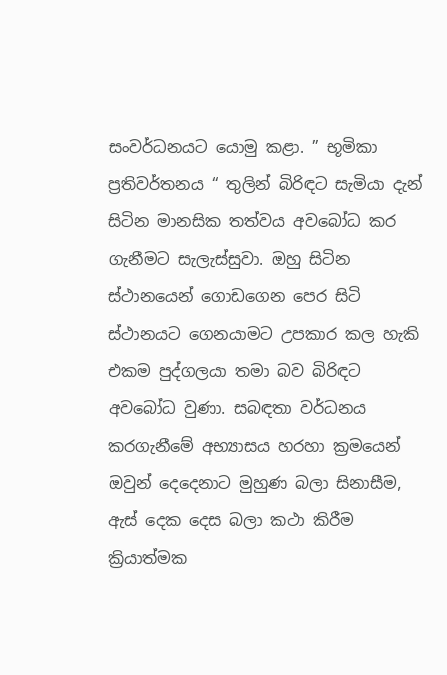සංවර්ධනයට යොමු කළා. ” භූමිකා ප්‍රතිවර්තනය “ තුලින් බිරිඳට සැමියා දැන් සිටින මානසික තත්වය අවබෝධ කර ගැනීමට සැලැස්සුවා. ඔහු සිටින ස්ථානයෙන් ගොඩගෙන පෙර සිටි ස්ථානයට ගෙනයාමට උපකාර කල හැකි එකම පුද්ගලයා තමා බව බිරිඳට අවබෝධ වුණා. සබඳතා වර්ධනය කරගැනීමේ අභ්‍යාසය හරහා ක්‍රමයෙන් ඔවුන් දෙදෙනාට මුහුණ බලා සිනාසීම, ඇස් දෙක දෙස බලා කථා කිරීම ක්‍රියාත්මක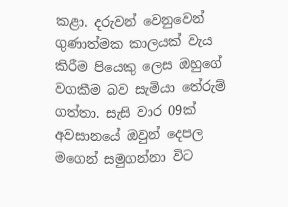කළා. දරුවන් වෙනුවෙන් ගුණාත්මක කාලයක් වැය කිරීම පියෙකු ලෙස ඔහුගේ වගකීම බව සැමියා තේරුම් ගත්තා. සැසි වාර 09ක් අවසානයේ ඔවුන් දෙපල මගෙන් සමුගන්නා විට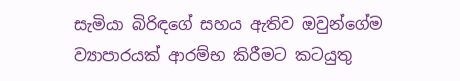සැමියා බිරිඳගේ සහය ඇතිව ඔවුන්ගේම ව්‍යාපාරයක් ආරම්භ කිරීමට කටයුතු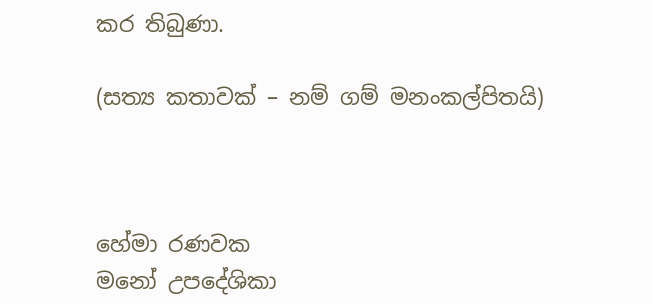කර තිබුණා.

(සත්‍ය කතාවක් – නම් ගම් මනංකල්පිතයි)



හේමා රණවක
මනෝ උපදේශිකා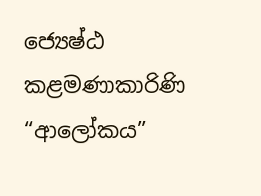ජ්‍යෙෂ්ඨ කළමණාකාරිණි
“ආලෝකය”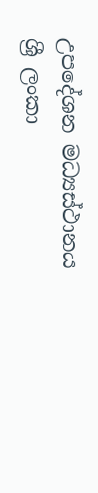උපදේශන මධ්‍යස්ථානය
ශ්‍රී ලංකා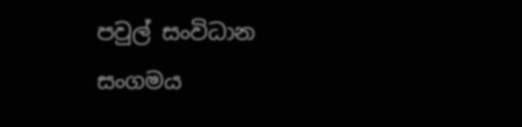පවුල් සංවිධාන සංගමය